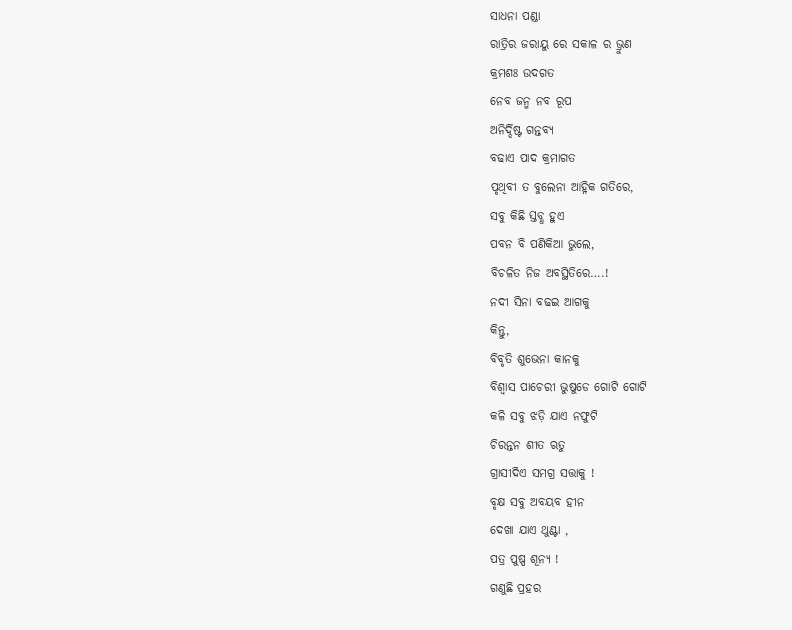ସାଧନା ପଣ୍ଡା
ରାତ୍ରିର ଜରାୟୁ ରେ ସକାଳ ର ଭ୍ରୁଣ
କ୍ରମଶଃ ଉଦଗତ
ନେବ ଜନ୍ମ ନବ ରୂପ
ଅନିର୍ଦ୍ଦିଷ୍ଟ ଗନ୍ତବ୍ୟ
ବଢାଏ ପାଦ କ୍ରମାଗତ
ପୃଥିବୀ ତ ବୁଲେନା ଆହ୍ନିକ ଗତିରେ,
ସବୁ କିଛି ସ୍ତବ୍ଧ ହୁଏ
ପବନ ବି ପଣିକିଆ ଭୁଲେ,
ବିଚଳିତ ନିଜ ଅବସ୍ଥିତିରେ….!
ନଦୀ ସିନା ବଢଇ ଆଗକୁ
କିନ୍ତୁ,
ବିବୃତି ଶୁଭେନା କାନକୁ
ବିଶ୍ୱାସ ପାଚେରୀ ଭୁଷୁଡେ ଗୋଟି ଗୋଟି
କଳି ସବୁ ଝଡ଼ି ଯାଏ ନଫୁଟି
ଚିରନ୍ତନ ଶୀତ ଋତୁ
ଗ୍ରାସୀଦିଏ ସମଗ୍ର ସତ୍ତାକୁ !
ବୃକ୍ଷ ସବୁ ଅବୟବ ହୀନ
ଦେଖା ଯାଏ ଥୁଣ୍ଟା ,
ପତ୍ର ପୁଷ୍ପ ଶୂନ୍ୟ !
ଗଣୁଛି ପ୍ରହର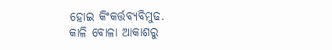ହୋଇ କିଂକର୍ତ୍ତବ୍ୟବିମୁଢ.
କାଳି ବୋଳା ଆକାଶରୁ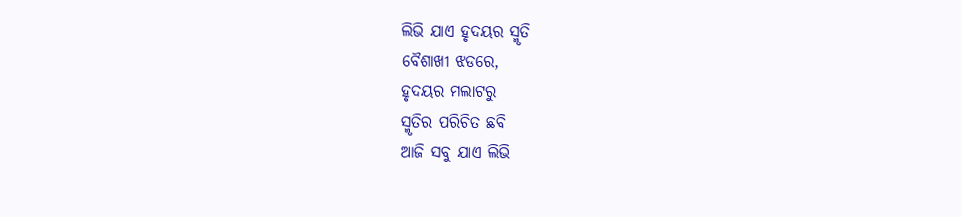ଲିଭି ଯାଏ ହୃଦୟର ସ୍ମୃତି
ବୈଶାଖୀ ଝଡରେ,
ହୃଦୟର ମଲାଟରୁ
ସ୍ମୃତିର ପରିଚିତ ଛବି
ଆଜି ସବୁ ଯାଏ ଲିଭି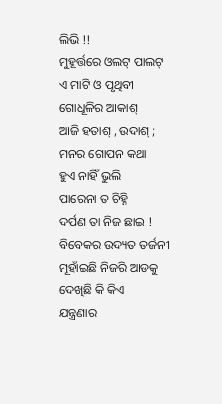ଲିଭି !!
ମୁହୂର୍ତ୍ତରେ ଓଲଟ୍ ପାଲଟ୍
ଏ ମାଟି ଓ ପୃଥିବୀ
ଗୋଧୂଳିର ଆକାଶ୍
ଆଜି ହତାଶ୍ , ଉଦାଶ୍ ;
ମନର ଗୋପନ କଥା
ହୁଏ ନାହିଁ ଭୁଲି
ପାରେନା ତ ଚିହ୍ନି
ଦର୍ପଣ ତା ନିଜ ଛାଇ !
ବିବେକର ଉଦ୍ୟତ ତର୍ଜନୀ
ମୂହାଁଇଛି ନିଜରି ଆଡକୁ
ଦେଖିଛି କି କିଏ
ଯନ୍ତ୍ରଣାର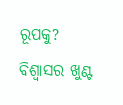ରୂପକୁ?
ବିଶ୍ୱାସର ଖୁଣ୍ଟ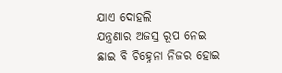ଯାଏ ଦୋହଲି
ଯନ୍ତ୍ରଣାର ଅଜସ୍ର ରୂପ ନେଇ
ଛାଇ ବି ଚିହ୍ନେନା ନିଜର ହୋଇ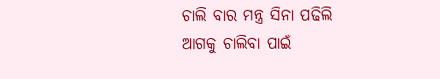ଚାଲି ବାର ମନ୍ତ୍ର ସିନା ପଢିଲି
ଆଗକୁ ଚାଲିବା ପାଇଁ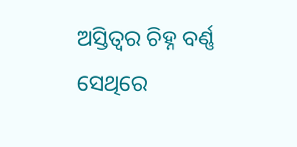ଅସ୍ତିତ୍ବର ଚିହ୍ନ ବର୍ଣ୍ଣ
ସେଥିରେ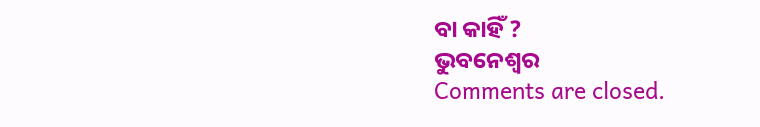ବା କାହିଁ ?
ଭୁବନେଶ୍ବର
Comments are closed.